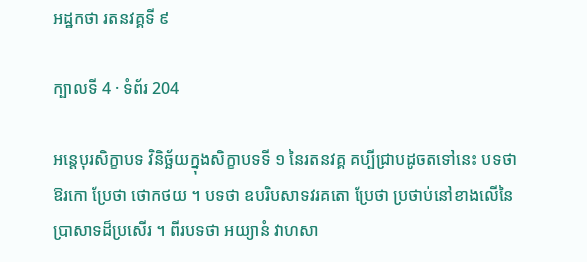អដ្ឋកថា រតនវគ្គទី ៩

ក្បាលទី 4 · ទំព័រ 204

អន្តេបុរសិក្ខាបទ វិនិច្ឆ័យក្នុងសិក្ខាបទទី ១ នៃរតនវគ្គ គប្បីជ្រាបដូចតទៅនេះ បទថា ឱរកោ ប្រែថា ថោកថយ ។ បទថា ឧបរិបសាទវរគតោ ប្រែថា ប្រថាប់នៅខាងលើនៃ ប្រាសាទដ៏ប្រសើរ ។ ពីរបទថា អយ្យានំ វាហសា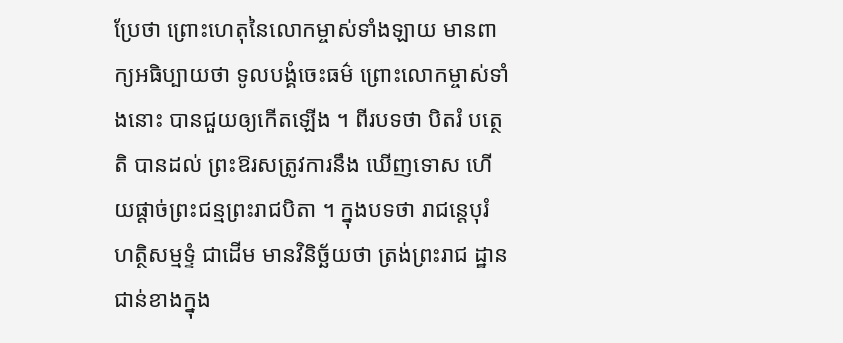ប្រែថា ព្រោះហេតុនៃលោកម្ចាស់ទាំងឡាយ មានពាក្យអធិប្បាយថា ទូលបង្គំចេះធម៌ ព្រោះលោកម្ចាស់ទាំងនោះ បានជួយឲ្យកើតឡើង ។ ពីរបទថា បិតរំ បត្ថេតិ បានដល់ ព្រះឱរសត្រូវការនឹង ឃើញទោស ហើយផ្តាច់ព្រះជន្មព្រះរាជបិតា ។ ក្នុងបទថា រាជន្តេបុរំ ហត្ថិសម្មទ្ទំ ជាដើម មានវិនិច្ឆ័យថា ត្រង់ព្រះរាជ ដ្ឋានជាន់ខាងក្នុង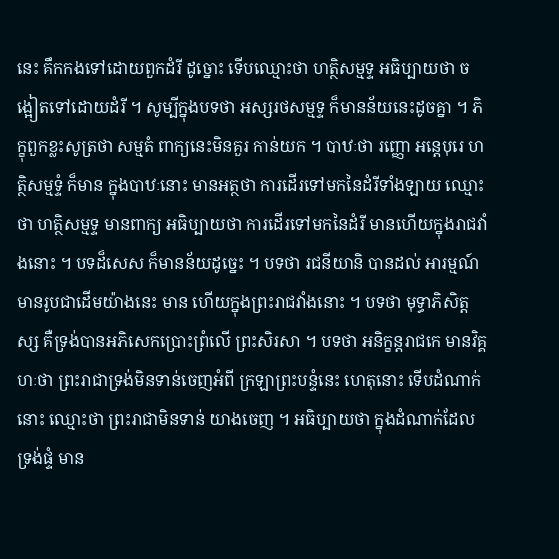នេះ គឹកកងទៅដោយពួកដំរី ដូច្នោះ ទើបឈ្មោះថា ហត្ថិសម្មទ្ទ អធិប្បាយថា ចង្អៀតទៅដោយដំរី ។ សូម្បីក្នុងបទថា អស្សរថសម្មទ្ទ ក៏មានន័យនេះដូចគ្នា ។ ភិក្ខុពួកខ្លះសូត្រថា សម្មតំ ពាក្យនេះមិនគួរ កាន់យក ។ បាឋៈថា រញ្ញោ អន្តេបុរេ ហត្ថិសម្មទ្ទំ ក៏មាន ក្នុងបាឋៈនោះ មានអត្ថថា ការដើរទៅមកនៃដំរីទាំងឡាយ ឈ្មោះថា ហត្ថិសម្មទ្ទ មានពាក្យ អធិប្បាយថា ការដើរទៅមកនៃដំរី មានហើយក្នុងរាជវាំងនោះ ។ បទដ៏សេស ក៏មានន័យដូច្នេះ ។ បទថា រជនីយានិ បានដល់ អារម្មណ៍ មានរូបជាដើមយ៉ាងនេះ មាន ហើយក្នុងព្រះរាជវាំងនោះ ។ បទថា មុទ្ធាភិសិត្តស្ស គឺទ្រង់បានអភិសេកប្រោះព្រំលើ ព្រះសិរសា ។ បទថា អនិក្ខន្តរាជកេ មានវិគ្គហៈថា ព្រះរាជាទ្រង់មិនទាន់ចេញអំពី ក្រឡាព្រះបន្ទំនេះ ហេតុនោះ ទើបដំណាក់នោះ ឈ្មោះថា ព្រះរាជាមិនទាន់ យាងចេញ ។ អធិប្បាយថា ក្នុងដំណាក់ដែលទ្រង់ផ្ទំ មាន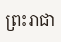ព្រះរាជា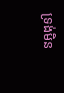ទ្រង់មិន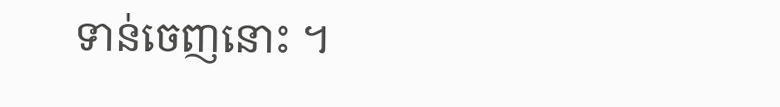ទាន់ចេញនោះ ។